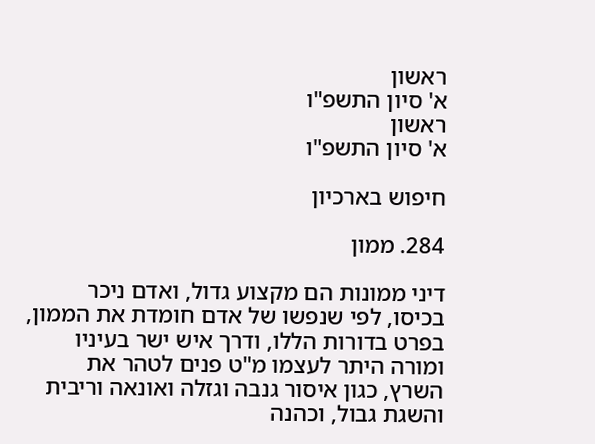ראשון
א' סיון התשפ"ו
ראשון
א' סיון התשפ"ו

חיפוש בארכיון

284. ממון

דיני ממונות הם מקצוע גדול, ואדם ניכר בכיסו, לפי שנפשו של אדם חומדת את הממון, בפרט בדורות הללו, ודרך איש ישר בעיניו ומורה היתר לעצמו מ"ט פנים לטהר את השרץ, כגון איסור גנבה וגזלה ואונאה וריבית והשגת גבול, וכהנה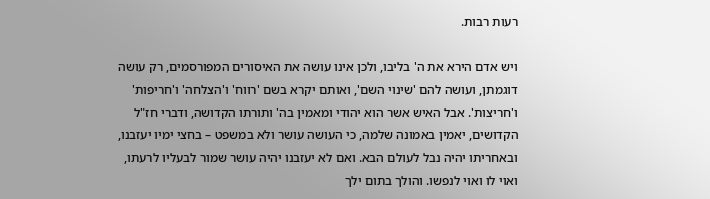רעות רבות.

ויש אדם הירא את ה' בליבו, ולכן אינו עושה את האיסורים המפורסמים, רק עושה דוגמתן, ועושה להם 'שינוי השם', ואותם יקרא בשם 'רווח' ו'הצלחה' ו'חריפות' ו'חריצות'. אבל האיש אשר הוא יהודי ומאמין בה' ותורתו הקדושה, ודברי חז"ל הקדושים, יאמין באמונה שלמה, כי העושה עושר ולא במשפט – בחצי ימיו יעזבנו, ובאחריתו יהיה נבל לעולם הבא. ואם לא יעזבנו יהיה עושר שמור לבעליו לרעתו, ואוי לו ואוי לנפשו. והולך בתום ילך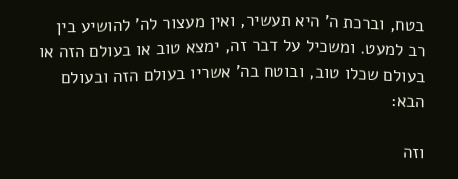בטח, וברכת ה' היא תעשיר, ואין מעצור לה' להושיע בין רב למעט. ומשכיל על דבר זה, ימצא טוב או בעולם הזה או בעולם שכלו טוב, ובוטח בה' אשריו בעולם הזה ובעולם הבא:

וזה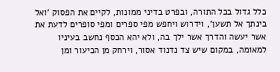כלל גדול בכל התורה, ובפרט בדיני ממונות, לקיים את הפסוק 'ואל בינתך אל תשען', וידרוש ויחפש מפי ספרים ומפי סופרים לדעת את אשר יעשה והדרך אשר ילך בה, ולא יהא הכסף נחשב בעיניו למאומה, במקום שיש צד נדנוד אסור, וירחק מן הכיעור ומן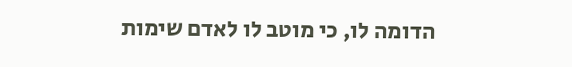הדומה לו, כי מוטב לו לאדם שימות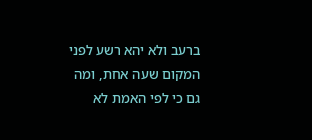ברעב ולא יהא רשע לפני המקום שעה אחת, ומה גם כי לפי האמת לא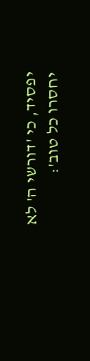יפסיד, כי 'דורשי ה' לא יחסרו כל טוב':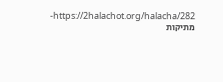https://2halachot.org/halacha/282-מתיקות